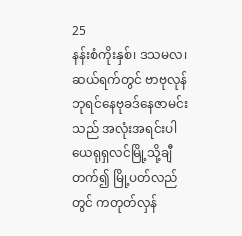25
နန်းစံကိုးနှစ်၊ ဒသမလ၊ ဆယ်ရက်တွင် ဗာဗုလုန်ဘုရင်နေဗုခဒ်နေဇာမင်းသည် အလုံးအရင်းပါ ယေရုရှလင်မြို့သို့ချီတက်၍ မြို့ပတ်လည်တွင် ကတုတ်လှန်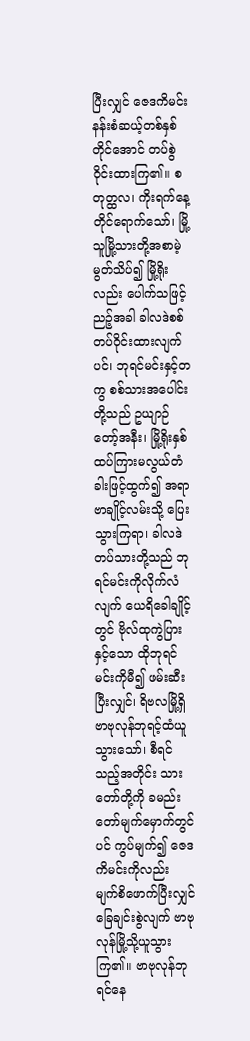ပြီးလျှင် ဇေဒကိမင်း နန်းစံဆယ့်တစ်နှစ်တိုင်အောင် တပ်စွဲဝိုင်းထားကြ၏။ စတုတ္ထလ၊ ကိုးရက်နေ့တိုင်ရောက်သော်၊ မြို့သူမြို့သားတို့အစာမဲ့မွတ်သိပ်၍ မြို့ရိုးလည်း ပေါက်သဖြင့် ညဉ့်အခါ ခါလဒဲစစ်တပ်ဝိုင်းထားလျက်ပင်၊ ဘုရင်မင်းနှင့်တကွ စစ်သားအပေါင်းတို့သည် ဥယျာဉ်တော့်အနီး၊ မြို့ရိုးနှစ်ထပ်ကြားမလွယ်တံခါးဖြင့်ထွက်၍ အရာဗာချိုင့်လမ်းသို့ ပြေးသွားကြရာ၊ ခါလဒဲတပ်သားတို့သည် ဘုရင်မင်းကိုလိုက်လံလျက် ယေရိခေါချိုင့်တွင် ဗိုလ်ထုကွဲပြားနှင့်သော ထိုဘုရင်မင်းကိုမီ၍ ဖမ်းဆီးပြီးလျှင်၊ ရိဗလမြို့ရှိဗာဗုလုန်ဘုရင့်ထံယူသွားသော်၊ စီရင်သည့်အတိုင်း သားတော်တို့ကို ခမည်းတော်မျက်မှောက်တွင်ပင် ကွပ်မျက်၍ ဇေဒကိမင်းကိုလည်း မျက်စိဖောက်ပြီးလျှင် ခြေချင်းစွဲလျက် ဗာဗုလုန်မြို့သို့ယူသွားကြ၏။ ဗာဗုလုန်ဘုရင်နေ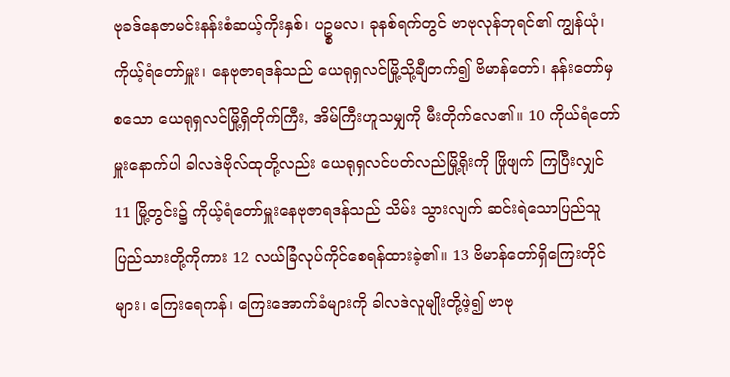ဗုခဒ်နေဇာမင်းနန်းစံဆယ့်ကိုးနှစ်၊ ပဥ္စမလ၊ ခုနစ်ရက်တွင် ဗာဗုလုန်ဘုရင်၏ ကျွန်ယုံ၊ ကိုယ့်ရံတော်မှူး၊ နေဗုဇာရဒန်သည် ယေရုရှလင်မြို့သို့ချီတက်၍ ဗိမာန်တော်၊ နန်းတော်မှစသော ယေရုရှလင်မြို့ရှိတိုက်ကြီး, အိမ်ကြီးဟူသမျှကို မီးတိုက်လေ၏။ 10 ကိုယ်ရံတော်မှူးနောက်ပါ ခါလဒဲဗိုလ်ထုတို့လည်း ယေရုရှလင်ပတ်လည်မြို့ရိုးကို ဖြိုဖျက် ကြပြီးလျှင် 11 မြို့တွင်း၌ ကိုယ့်ရံတော်မှူးနေဗုဇာရဒန်သည် သိမ်း သွားလျက် ဆင်းရဲသောပြည်သူပြည်သားတို့ကိုကား 12 လယ်ခြံလုပ်ကိုင်စေရန်ထားခဲ့၏။ 13 ဗိမာန်တော်ရှိကြေးတိုင်များ၊ ကြေးရေကန်၊ ကြေးအောက်ခံများကို ခါလဒဲလူမျိုးတို့ဖဲ့၍ ဗာဗု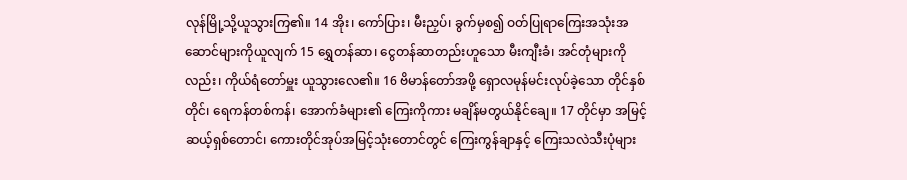လုန်မြို့သို့ယူသွားကြ၏။ 14 အိုး၊ ကော်ပြား၊ မီးညှပ်၊ ခွက်မှစ၍ ဝတ်ပြုရာကြေးအသုံးအဆောင်များကိုယူလျက် 15 ရွှေတန်ဆာ၊ ငွေတန်ဆာတည်းဟူသော မီးကျီးခံ၊ အင်တုံများကိုလည်း၊ ကိုယ်ရံတော်မှူး ယူသွားလေ၏။ 16 ဗိမာန်တော်အဖို့ ရှောလမုန်မင်းလုပ်ခဲ့သော တိုင်နှစ်တိုင်၊ ရေကန်တစ်ကန်၊ အောက်ခံများ၏ ကြေးကိုကား မချိန်မတွယ်နိုင်ချေ။ 17 တိုင်မှာ အမြင့်ဆယ့်ရှစ်တောင်၊ ကေားတိုင်အုပ်အမြင့်သုံးတောင်တွင် ကြေးကွန်ချာနှင့် ကြေးသလဲသီးပုံများ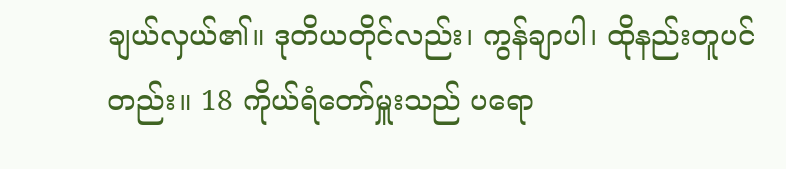ချယ်လှယ်၏။ ဒုတိယတိုင်လည်း၊ ကွန်ချာပါ၊ ထိုနည်းတူပင်တည်း။ 18 ကိုယ်ရံတော်မှူးသည် ပရော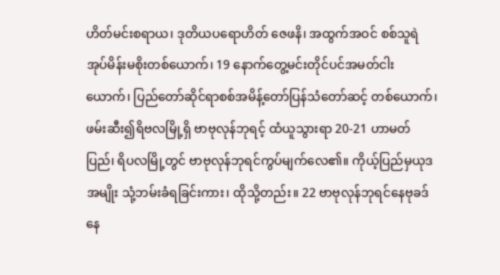ဟိတ်မင်းစရာယ၊ ဒုတိယပရောဟိတ် ဇေဖနိ၊ အထွက်အဝင် စစ်သူရဲအုပ်မိန်းမစိုးတစ်ယောက်၊ 19 နောက်တွေ့မင်းတိုင်ပင်အမတ်ငါးယောက်၊ ပြည်တော်ဆိုင်ရာစစ်အမိန့်တော်ပြန်သံတော်ဆင့် တစ်ယောက်၊ ဖမ်းဆီး၍ရိဗလမြို့ရှိ ဗာဗုလုန်ဘုရင့် ထံယူသွားရာ 20-21 ဟာမတ်ပြည်၊ ရိပလမြို့တွင် ဗာဗုလုန်ဘုရင်ကွပ်မျက်လေ၏။ ကိုယ့်ပြည်မှယုဒအမျိုး သုံ့ဘမ်းခံရခြင်းကား၊ ထိုသို့တည်း။ 22 ဗာဗုလုန်ဘုရင်နေဗုခဒ်နေ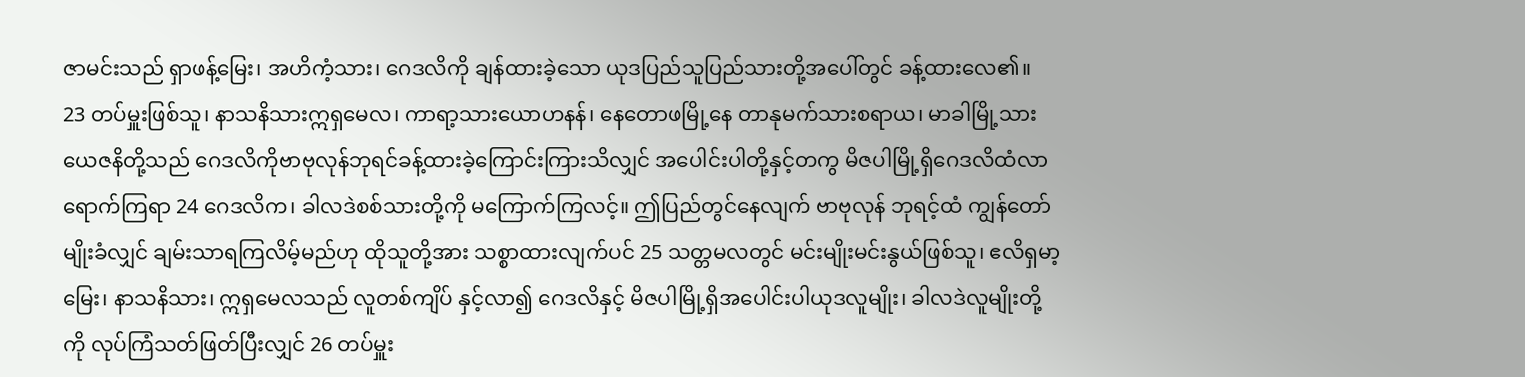ဇာမင်းသည် ရှာဖန့်မြေး၊ အဟိကံ့သား၊ ဂေဒလိကို ချန်ထားခဲ့သော ယုဒပြည်သူပြည်သားတို့အပေါ်တွင် ခန့်ထားလေ၏။
23 တပ်မှူးဖြစ်သူ၊ နာသနိသားဣရှမေလ၊ ကာရာ့သားယောဟနန်၊ နေတောဖမြို့နေ တာနုမက်သားစရာယ၊ မာခါမြို့သားယေဇနိတို့သည် ဂေဒလိကိုဗာဗုလုန်ဘုရင်ခန့်ထားခဲ့ကြောင်းကြားသိလျှင် အပေါင်းပါတို့နှင့်တကွ မိဇပါမြို့ရှိဂေဒလိထံလာရောက်ကြရာ 24 ဂေဒလိက၊ ခါလဒဲစစ်သားတို့ကို မကြောက်ကြလင့်။ ဤပြည်တွင်နေလျက် ဗာဗုလုန် ဘုရင့်ထံ ကျွန်တော်မျိုးခံလျှင် ချမ်းသာရကြလိမ့်မည်ဟု ထိုသူတို့အား သစ္စာထားလျက်ပင် 25 သတ္တမလတွင် မင်းမျိုးမင်းနွယ်ဖြစ်သူ၊ ဧလိရှမာ့မြေး၊ နာသနိသား၊ ဣရှမေလသည် လူတစ်ကျိပ် နှင့်လာ၍ ဂေဒလိနှင့် မိဇပါမြို့ရှိအပေါင်းပါယုဒလူမျိုး၊ ခါလဒဲလူမျိုးတို့ကို လုပ်ကြံသတ်ဖြတ်ပြီးလျှင် 26 တပ်မှူး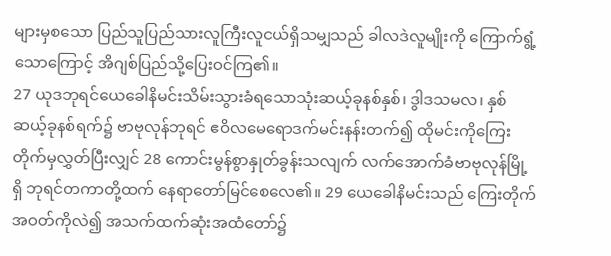များမှစသော ပြည်သူပြည်သားလူကြီးလူငယ်ရှိသမျှသည် ခါလဒဲလူမျိုးကို ကြောက်ရွံ့ သောကြောင့် အိဂျစ်ပြည်သို့ပြေးဝင်ကြ၏။
27 ယုဒဘုရင်ယေခေါနိမင်းသိမ်းသွားခံရသောသုံးဆယ့်ခုနစ်နှစ်၊ ဒွါဒသမလ၊ နှစ်ဆယ့်ခုနစ်ရက်၌ ဗာဗုလုန်ဘုရင် ဧဝိလမေရောဒက်မင်းနန်းတက်၍ ထိုမင်းကိုကြေးတိုက်မှလွှတ်ပြီးလျှင် 28 ကောင်းမွန်စွာနှုတ်ခွန်းသလျက် လက်အောက်ခံဗာဗုလုန်မြို့ရှိ ဘုရင်တကာတို့ထက် နေရာတော်မြင်စေလေ၏။ 29 ယေခေါနိမင်းသည် ကြေးတိုက်အဝတ်ကိုလဲ၍ အသက်ထက်ဆုံးအထံတော်၌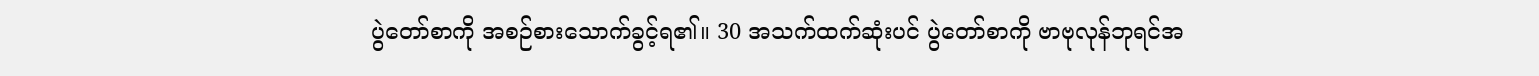ပွဲတော်စာကို အစဉ်စားသောက်ခွင့်ရ၏။ 30 အသက်ထက်ဆုံးပင် ပွဲတော်စာကို ဗာဗုလုန်ဘုရင်အ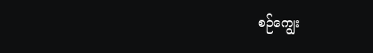စဉ်ကျွေး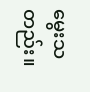မွေးသတည်း။